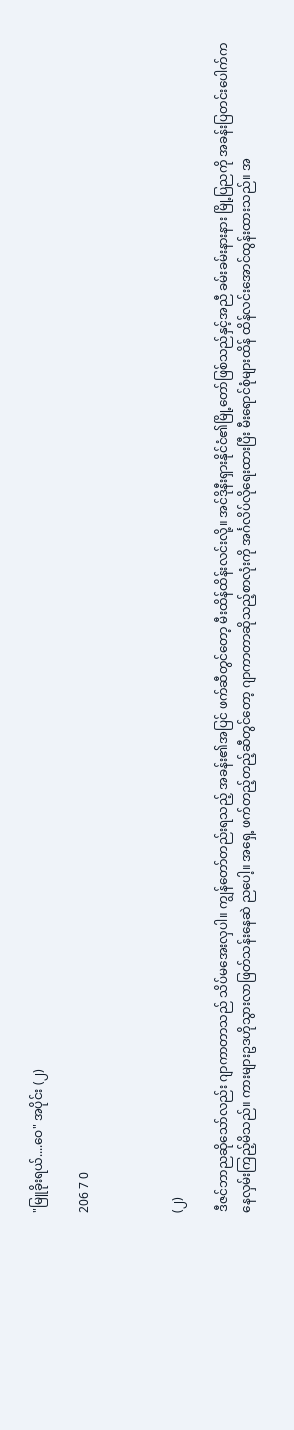"မြူခိုးရယ်....ဝေ" အပိုင်း (၂)

206 7 0



(၂)

ဒီဇင်ဘာညဆိုသော်လည်း ဂျာကာတာသည် သိပ်မအေးလှပါ။ ကျွန်တော်တည်းရသည့် အခန်း၏အပြင် ဖက်ဆီတွင်တော့ မီးထိန်ထိန်းလင်းလို့။ အင်ဒိုနီးရှားနိုင်ငံ၏မြို့တော်ဖြစ်သည်နှင့်အညီ ခမ်းခမ်းနားနား မြို့ပြညကို အခန်းပြတင်းပေါက်ကနေလှမ်းကြည့်မိသည်။ ကားများဥဒဟိုသွားလာဖြတ်သန်းနေဆဲ ညပေါ့။ အရှေ့ ဖက်တည့်တည့်ဆီတွင်တော့ ဂျာကာတာဆိုသည့်စာလုံးကို အင်္ဂလိပ်လိုရေးထားပြီး မီးရောင်စုံများထိန် ထိန်လင်းအောင်ထွန်းထားသည်။ အ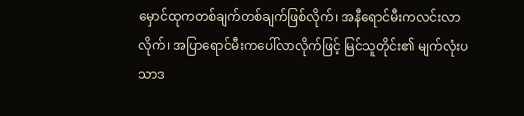မှောင်ထုကတစ်ချက်တစ်ချက်ဖြစ်လိုက်၊ အနီရောင်မီးကလင်းလာလိုက်၊ အပြာရောင်မီးကပေါ်လာလိုက်ဖြင့် မြင်သူတိုင်း၏ မျက်လုံးပသာဒ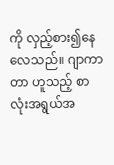ကို လှည့်စား၍နေလေသည်။ ဂျာကာတာ ဟူသည့် စာလုံးအရွယ်အ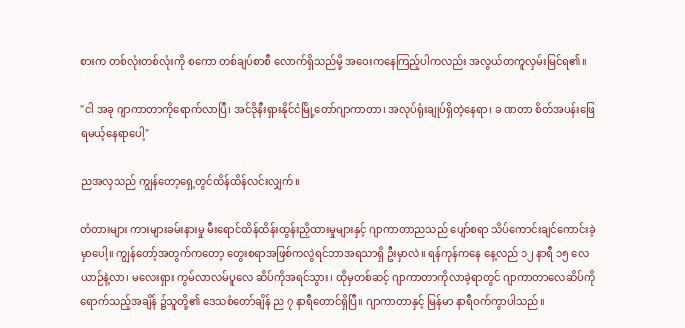စားက တစ်လုံးတစ်လုံးကို စကော တစ်ချပ်စာစီ လောက်ရှိသည်မို့ အဝေးကနေကြည့်ပါကလည်း အလွယ်တကူလှမ်းမြင်ရ၏။

"ငါ အခု ဂျာကာတာကိုရောက်လာပြီ၊ အင်ဒိုနီးရှားနိုင်ငံမြို့တော်ဂျာကာတာ၊ အလုပ်ရုံးချုပ်ရှိတဲ့နေရာ၊ ခ ဏတာ စိတ်အပန်းဖြေရမယ့်နေရာပေါ့"

ညအလှသည် ကျွန်တော့ရှေ့တွင်ထိန်ထိန်လင်းလျှက်။

တံတားများ ကားများခမ်းနားမှု မီးရောင်ထိန်ထိန်းထွန်းညှိထားမှုများနှင့် ဂျာကာတာညသည် ပျော်စရာ သိပ်ကောင်းချင်ကောင်းခဲ့မှာပေါ့။ ကျွန်တော့်အတွက်ကတော့ တွေးစရာအဖြစ်ကလွဲရင်ဘာအရသာရှိ ဦးမှာလဲ။ ရန်ကုန်ကနေ နေ့လည် ၁၂ နာရီ ၁၅ လေယာဉ်နဲ့လာ၊ မလေးရှား ကွမ်လာလမ်ပူလေ ဆိပ်ကိုအရင်သွား၊ ထိုမှတစ်ဆင့် ဂျာကာတာကိုလာခဲ့ရာတွင် ဂျာကာတာလေဆိပ်ကိုရောက်သည့်အချိန် ၌သူတို့၏ ဒေသစံတော်ချိန် ည ၇ နာရီတောင်ရှိပြီ။ ဂျာကာတာနှင့် မြန်မာ နာရီဝက်ကွာပါသည်။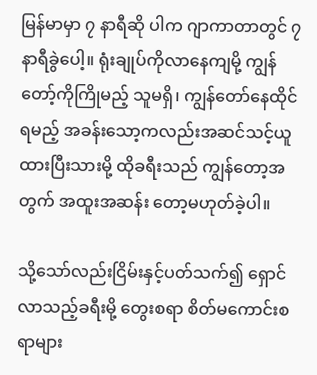မြန်မာမှာ ၇ နာရီဆို ပါက ဂျာကာတာတွင် ၇ နာရီခွဲပေါ့။ ရုံးချုပ်ကိုလာနေကျမို့ ကျွန်တော့်ကိုကြိုမည့် သူမရှိ၊ ကျွန်တော်နေထိုင် ရမည့် အခန်းသော့ကလည်းအဆင်သင့်ယူထားပြီးသားမို့ ထိုခရီးသည် ကျွန်တော့အတွက် အထူးအဆန်း တော့မဟုတ်ခဲ့ပါ။

သို့သော်လည်းငြိမ်းနှင့်ပတ်သက်၍ ရှောင်လာသည့်ခရီးမို့ တွေးစရာ စိတ်မကောင်းစရာများ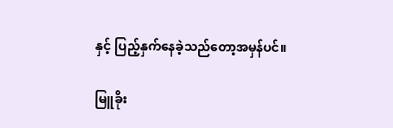နှင့် ပြည့်နှက်နေခဲ့သည်တော့အမှန်ပင်။

မြူခိုး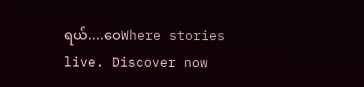ရယ်....ဝေWhere stories live. Discover now